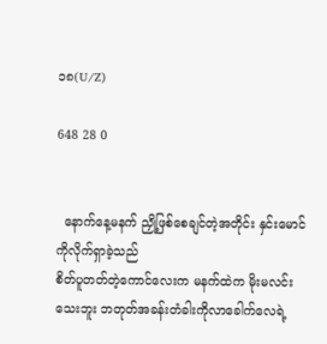၁၈(U/Z)

648 28 0


  နောက်နေ့မနက် ညှို့ဖြစ်စေချင်တဲ့အတိုင်း နှင်းမောင်ကိုလိုက်ရှာခဲ့သည်
စိတ်ပူတတ်တဲ့ကောင်လေးက မနက်ထဲက မိုးမလင်းသေးဘူး ဘတုတ်အခန်းတံခါးကိုလာခေါက်လေရဲ့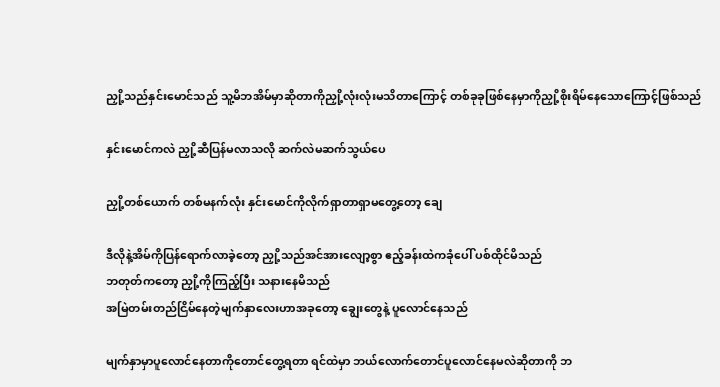ညှို့သည်နှင်းမောင်သည် သူ့မိဘအိမ်မှာဆိုတာကိုညှို့လုံးလုံးမသိတာကြောင့် တစ်ခုခုဖြစ်နေမှာကိုညှို့စိုးရိမ်နေသောကြောင့်ဖြစ်သည်

နှင်းမောင်ကလဲ ညှို့ဆီပြန်မလာသလို ဆက်လဲမဆက်သွယ်ပေ

ညှို့တစ်ယောက် တစ်မနက်လုံး နှင်းမောင်ကိုလိုက်ရှာတာရှာမတွေ့တော့ ချေ

ဒီလိုနဲ့အိမ်ကိုပြန်ရောက်လာခဲ့တော့ ညှို့သည်အင်အားလျော့စွာ ဧည့်ခန်းထဲကခုံပေါ် ပစ်ထိုင်မိသည်
ဘတုတ်ကတော့ ညှို့ကိုကြည့်ပြီး သနားနေမိသည်
အမြဲတမ်းတည်ငြိမ်နေတဲ့မျက်နှာလေးဟာအခုတော့ ချွေးတွေနဲ့ ပူလောင်နေသည်

မျက်နှာမှာပူလောင်နေတာကိုတောင်တွေ့ရတာ ရင်ထဲမှာ ဘယ်လောက်တောင်ပူလောင်နေမလဲဆိုတာကို ဘ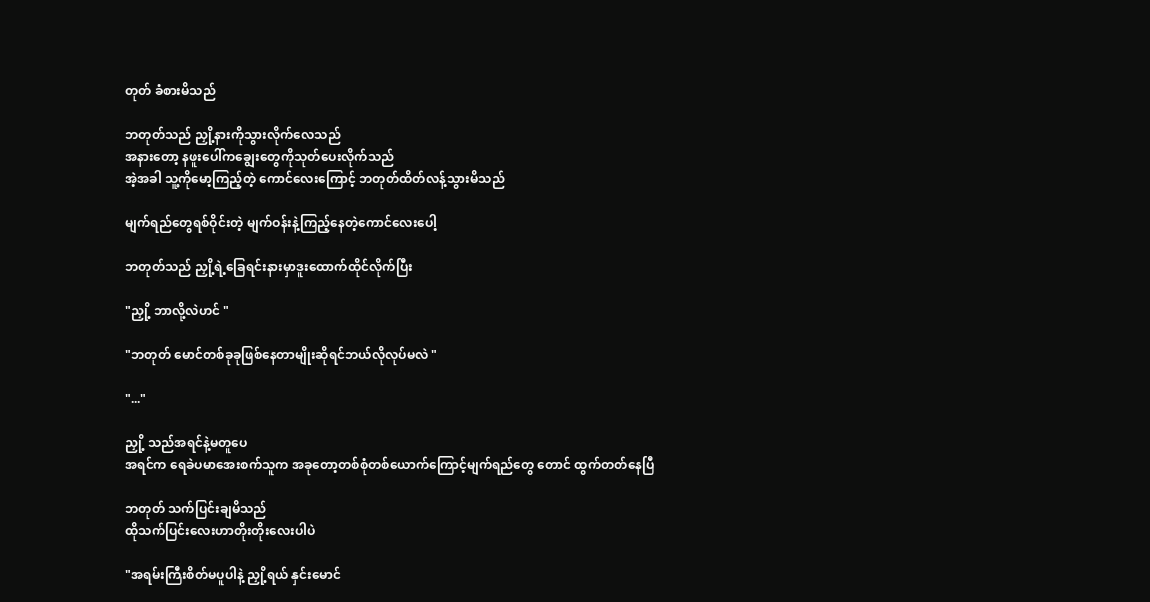တုတ် ခံစားမိသည်

ဘတုတ်သည် ညှို့နားကိုသွားလိုက်လေသည်
အနားတော့ နဖူးပေါ်ကချွေးတွေကိုသုတ်ပေးလိုက်သည်
အဲ့အခါ သူ့ကိုမော့ကြည့်တဲ့ ကောင်လေးကြောင့် ဘတုတ်ထိတ်လန့်သွားမိသည်

မျက်ရည်တွေရစ်ဝိုင်းတဲ့ မျက်ဝန်းနဲ့ကြည့်နေတဲ့ကောင်လေးပေါ့

ဘတုတ်သည် ညှို့ရဲ့ခြေရင်းနားမှာဒူးထောက်ထိုင်လိုက်ပြီး

"ညှို့ ဘာလို့လဲဟင် "

"ဘတုတ် မောင်တစ်ခုခုဖြစ်နေတာမျိုးဆိုရင်ဘယ်လိုလုပ်မလဲ "

"..."

ညှို့ သည်အရင်နဲ့မတူပေ
အရင်က ရေခဲပမာအေးစက်သူက အခုတော့တစ်စုံတစ်ယောက်ကြောင့်မျက်ရည်တွေ တောင် ထွက်တတ်နေပြီ

ဘတုတ် သက်ပြင်းချမိသည်
ထိုသက်ပြင်းလေးဟာတိုးတိုးလေးပါပဲ

"အရမ်းကြီးစိတ်မပူပါနဲ့ ညှို့ရယ် နှင်းမောင်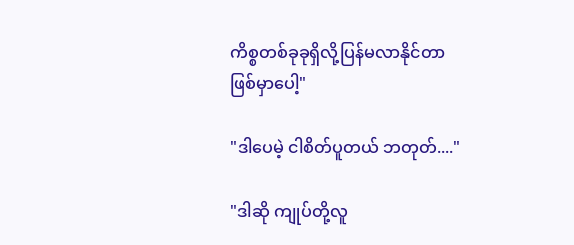ကိစ္စတစ်ခုခုရှိလို့ပြန်မလာနိုင်တာဖြစ်မှာပေါ့"

"ဒါပေမဲ့ ငါစိတ်ပူတယ် ဘတုတ်...."

"ဒါဆို ကျုပ်တို့လူ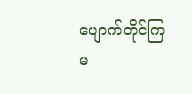ပျောက်တိုင်ကြမ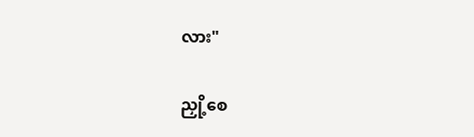လား"

ညှို့စေ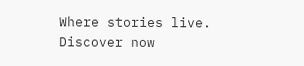Where stories live. Discover now